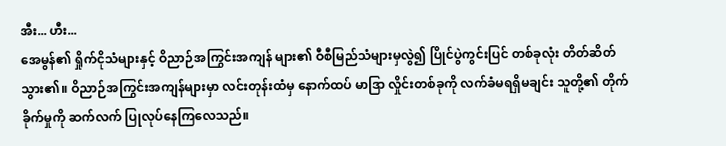အီး... ဟီး...
အေမွန်၏ ရှိုက်ငိုသံများနှင့် ဝိညာဉ်အကြွင်းအကျန် များ၏ ဝီစီမြည်သံများမှလွဲ၍ ပြိုင်ပွဲကွင်းပြင် တစ်ခုလုံး တိတ်ဆိတ်သွား၏။ ဝိညာဉ်အကြွင်းအကျန်များမှာ လင်းတုန်းထံမှ နောက်ထပ် မာဒြာ လှိုင်းတစ်ခုကို လက်ခံမရရှိမချင်း သူတို့၏ တိုက်ခိုက်မှုကို ဆက်လက် ပြုလုပ်နေကြလေသည်။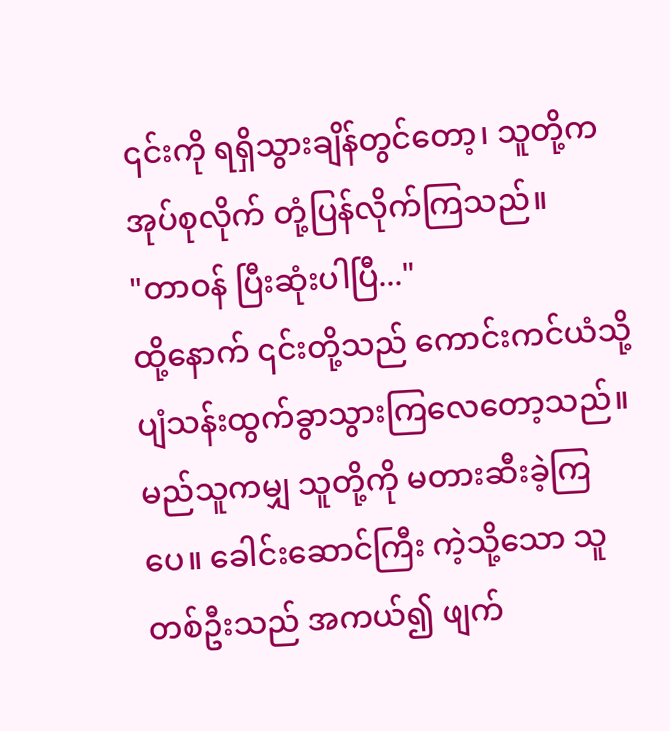၎င်းကို ရရှိသွားချိန်တွင်တော့၊ သူတို့က အုပ်စုလိုက် တုံ့ပြန်လိုက်ကြသည်။
"တာဝန် ပြီးဆုံးပါပြီ..."
ထို့နောက် ၎င်းတို့သည် ကောင်းကင်ယံသို့ ပျံသန်းထွက်ခွာသွားကြလေတော့သည်။
မည်သူကမျှ သူတို့ကို မတားဆီးခဲ့ကြပေ။ ခေါင်းဆောင်ကြီး ကဲ့သို့သော သူတစ်ဦးသည် အကယ်၍ ဖျက်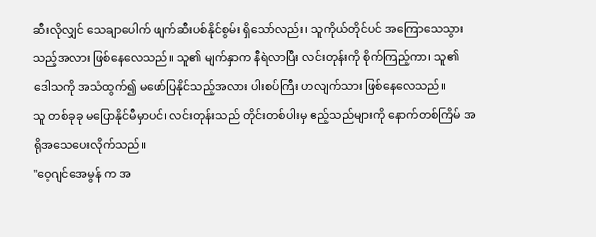ဆီးလိုလျှင် သေချာပေါက် ဖျက်ဆီးပစ်နိုင်စွမ်း ရှိသော်လည်း၊ သူကိုယ်တိုင်ပင် အကြောသေသွားသည့်အလား ဖြစ်နေလေသည်။ သူ၏ မျက်နှာက နီရဲလာပြီး လင်းတုန်းကို စိုက်ကြည့်ကာ၊ သူ၏ ဒေါသကို အသံထွက်၍ မဖော်ပြနိုင်သည့်အလား ပါးစပ်ကြီး ဟလျက်သား ဖြစ်နေလေသည်။
သူ တစ်ခုခု မပြောနိုင်မီမှာပင်၊ လင်းတုန်းသည် တိုင်းတစ်ပါးမှ ဧည့်သည်များကို နောက်တစ်ကြိမ် အရိုအသေပေးလိုက်သည်။
"ဝေ့ဂျင်အေမွန် က အ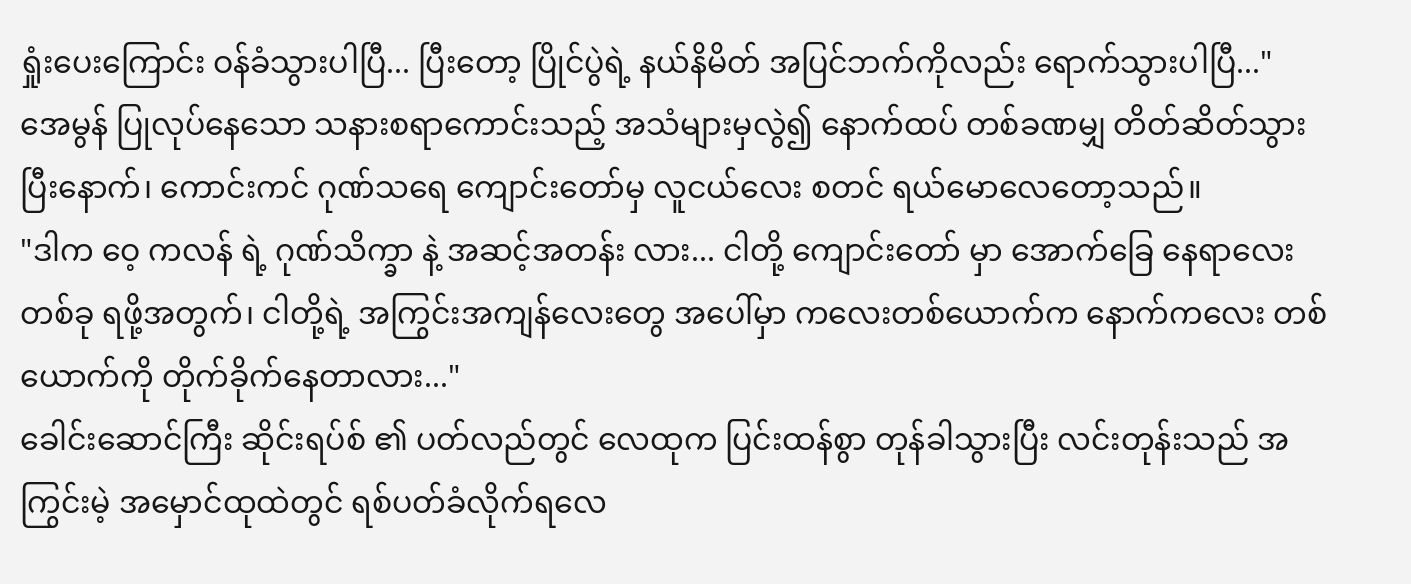ရှုံးပေးကြောင်း ဝန်ခံသွားပါပြီ... ပြီးတော့ ပြိုင်ပွဲရဲ့ နယ်နိမိတ် အပြင်ဘက်ကိုလည်း ရောက်သွားပါပြီ..."
အေမွန် ပြုလုပ်နေသော သနားစရာကောင်းသည့် အသံများမှလွဲ၍ နောက်ထပ် တစ်ခဏမျှ တိတ်ဆိတ်သွားပြီးနောက်၊ ကောင်းကင် ဂုဏ်သရေ ကျောင်းတော်မှ လူငယ်လေး စတင် ရယ်မောလေတော့သည်။
"ဒါက ဝေ့ ကလန် ရဲ့ ဂုဏ်သိက္ခာ နဲ့ အဆင့်အတန်း လား... ငါတို့ ကျောင်းတော် မှာ အောက်ခြေ နေရာလေး တစ်ခု ရဖို့အတွက်၊ ငါတို့ရဲ့ အကြွင်းအကျန်လေးတွေ အပေါ်မှာ ကလေးတစ်ယောက်က နောက်ကလေး တစ်ယောက်ကို တိုက်ခိုက်နေတာလား..."
ခေါင်းဆောင်ကြီး ဆိုင်းရပ်စ် ၏ ပတ်လည်တွင် လေထုက ပြင်းထန်စွာ တုန်ခါသွားပြီး လင်းတုန်းသည် အကြွင်းမဲ့ အမှောင်ထုထဲတွင် ရစ်ပတ်ခံလိုက်ရလေ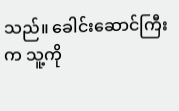သည်။ ခေါင်းဆောင်ကြီး က သူ့ကို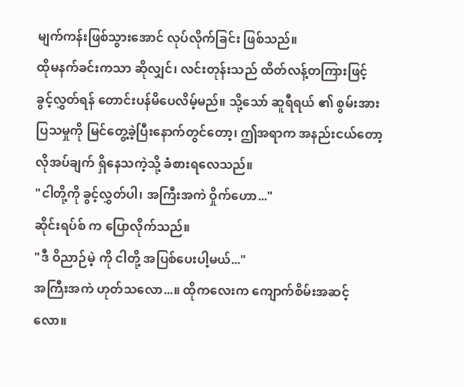မျက်ကန်းဖြစ်သွားအောင် လုပ်လိုက်ခြင်း ဖြစ်သည်။
ထိုမနက်ခင်းကသာ ဆိုလျှင်၊ လင်းတုန်းသည် ထိတ်လန့်တကြားဖြင့် ခွင့်လွှတ်ရန် တောင်းပန်မိပေလိမ့်မည်။ သို့သော် ဆူရီရယ် ၏ စွမ်းအား ပြသမှုကို မြင်တွေ့ခဲ့ပြီးနောက်တွင်တော့၊ ဤအရာက အနည်းငယ်တော့ လိုအပ်ချက် ရှိနေသကဲ့သို့ ခံစားရလေသည်။
"ငါတို့ကို ခွင့်လွှတ်ပါ၊ အကြီးအကဲ ဝှိုက်ဟော..."
ဆိုင်းရပ်စ် က ပြောလိုက်သည်။
"ဒီ ဝိညာဉ်မဲ့ ကို ငါတို့ အပြစ်ပေးပါ့မယ်..."
အကြီးအကဲ ဟုတ်သလော...။ ထိုကလေးက ကျောက်စိမ်းအဆင့်လော။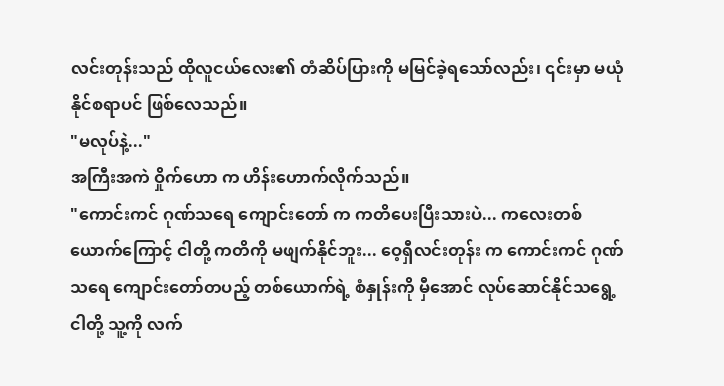လင်းတုန်းသည် ထိုလူငယ်လေး၏ တံဆိပ်ပြားကို မမြင်ခဲ့ရသော်လည်း၊ ၎င်းမှာ မယုံနိုင်စရာပင် ဖြစ်လေသည်။
"မလုပ်နဲ့..."
အကြီးအကဲ ဝှိုက်ဟော က ဟိန်းဟောက်လိုက်သည်။
"ကောင်းကင် ဂုဏ်သရေ ကျောင်းတော် က ကတိပေးပြီးသားပဲ... ကလေးတစ်ယောက်ကြောင့် ငါတို့ ကတိကို မဖျက်နိုင်ဘူး... ဝေ့ရှီလင်းတုန်း က ကောင်းကင် ဂုဏ်သရေ ကျောင်းတော်တပည့် တစ်ယောက်ရဲ့ စံနှုန်းကို မှီအောင် လုပ်ဆောင်နိုင်သရွေ့ ငါတို့ သူ့ကို လက်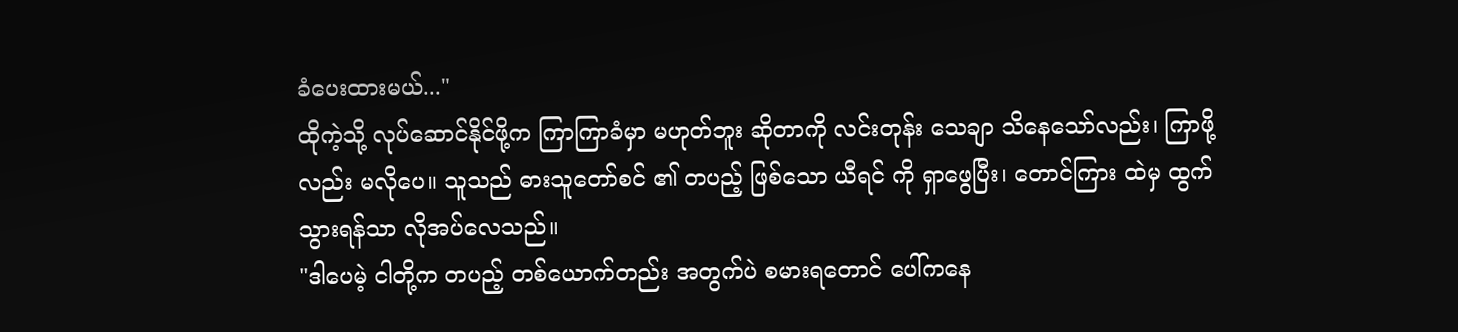ခံပေးထားမယ်..."
ထိုကဲ့သို့ လုပ်ဆောင်နိုင်ဖို့က ကြာကြာခံမှာ မဟုတ်ဘူး ဆိုတာကို လင်းတုန်း သေချာ သိနေသော်လည်း၊ ကြာဖို့လည်း မလိုပေ။ သူသည် ဓားသူတော်စင် ၏ တပည့် ဖြစ်သော ယီရင် ကို ရှာဖွေပြီး၊ တောင်ကြား ထဲမှ ထွက်သွားရန်သာ လိုအပ်လေသည်။
"ဒါပေမဲ့ ငါတို့က တပည့် တစ်ယောက်တည်း အတွက်ပဲ စမားရတောင် ပေါ်ကနေ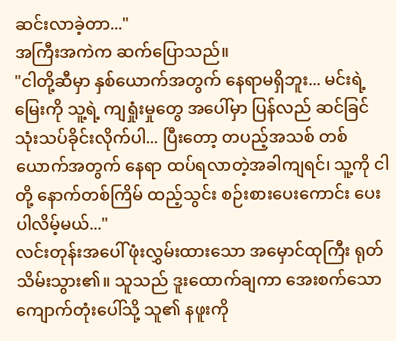ဆင်းလာခဲ့တာ..."
အကြီးအကဲက ဆက်ပြောသည်။
"ငါတို့ဆီမှာ နှစ်ယောက်အတွက် နေရာမရှိဘူး... မင်းရဲ့ မြေးကို သူ့ရဲ့ ကျရှုံးမှုတွေ အပေါ်မှာ ပြန်လည် ဆင်ခြင် သုံးသပ်ခိုင်းလိုက်ပါ... ပြီးတော့ တပည့်အသစ် တစ်ယောက်အတွက် နေရာ ထပ်ရလာတဲ့အခါကျရင်၊ သူ့ကို ငါတို့ နောက်တစ်ကြိမ် ထည့်သွင်း စဉ်းစားပေးကောင်း ပေးပါလိမ့်မယ်..."
လင်းတုန်းအပေါ် ဖုံးလွှမ်းထားသော အမှောင်ထုကြီး ရုတ်သိမ်းသွား၏။ သူသည် ဒူးထောက်ချကာ အေးစက်သော ကျောက်တုံးပေါ်သို့ သူ၏ နဖူးကို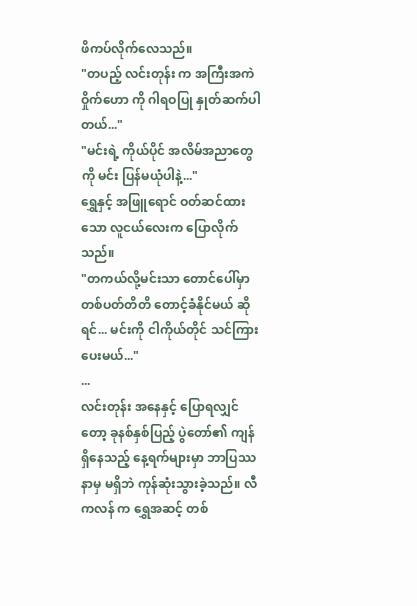ဖိကပ်လိုက်လေသည်။
"တပည့် လင်းတုန်း က အကြီးအကဲ ဝှိုက်ဟော ကို ဂါရဝပြု နှုတ်ဆက်ပါတယ်..."
"မင်းရဲ့ ကိုယ်ပိုင် အလိမ်အညာတွေကို မင်း ပြန်မယုံပါနဲ့..."
ရွှေနှင့် အဖြူရောင် ဝတ်ဆင်ထားသော လူငယ်လေးက ပြောလိုက်သည်။
"တကယ်လို့မင်းသာ တောင်ပေါ်မှာ တစ်ပတ်တိတိ တောင့်ခံနိုင်မယ် ဆိုရင်... မင်းကို ငါကိုယ်တိုင် သင်ကြားပေးမယ်..."
...
လင်းတုန်း အနေနှင့် ပြောရလျှင်တော့ ခုနစ်နှစ်ပြည့် ပွဲတော်၏ ကျန်ရှိနေသည့် နေ့ရက်များမှာ ဘာပြဿနာမှ မရှိဘဲ ကုန်ဆုံးသွားခဲ့သည်။ လီ ကလန် က ရွှေအဆင့် တစ်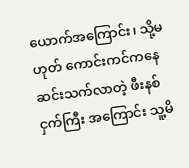ယောက်အကြောင်း၊ သို့မဟုတ် ကောင်းကင်ကနေ ဆင်းသက်လာတဲ့ ဖီးနစ်ငှက်ကြီး အကြောင်း သူ့မိ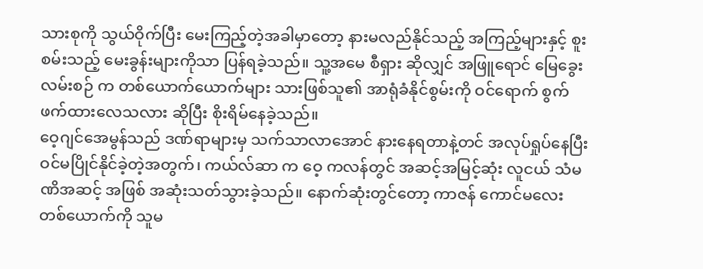သားစုကို သွယ်ဝိုက်ပြီး မေးကြည့်တဲ့အခါမှာတော့ နားမလည်နိုင်သည့် အကြည့်များနှင့် စူးစမ်းသည့် မေးခွန်းများကိုသာ ပြန်ရခဲ့သည်။ သူ့အမေ စီရှား ဆိုလျှင် အဖြူရောင် မြေခွေး လမ်းစဉ် က တစ်ယောက်ယောက်များ သားဖြစ်သူ၏ အာရုံခံနိုင်စွမ်းကို ဝင်ရောက် စွက်ဖက်ထားလေသလား ဆိုပြီး စိုးရိမ်နေခဲ့သည်။
ဝေ့ဂျင်အေမွန်သည် ဒဏ်ရာများမှ သက်သာလာအောင် နားနေရတာနဲ့တင် အလုပ်ရှုပ်နေပြီး ဝင်မပြိုင်နိုင်ခဲ့တဲ့အတွက်၊ ကယ်လ်ဆာ က ဝေ့ ကလန်တွင် အဆင့်အမြင့်ဆုံး လူငယ် သံမဏိအဆင့် အဖြစ် အဆုံးသတ်သွားခဲ့သည်။ နောက်ဆုံးတွင်တော့ ကာဇန် ကောင်မလေး တစ်ယောက်ကို သူမ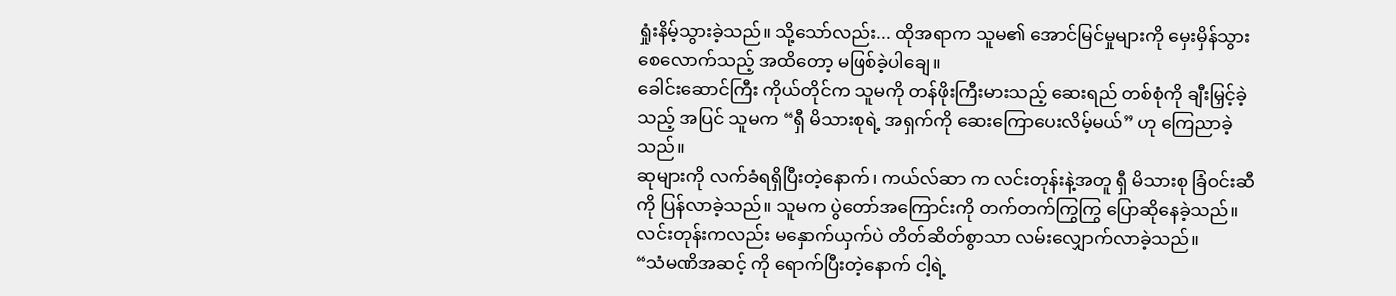ရှုံးနိမ့်သွားခဲ့သည်။ သို့သော်လည်း... ထိုအရာက သူမ၏ အောင်မြင်မှုများကို မှေးမှိန်သွားစေလောက်သည့် အထိတော့ မဖြစ်ခဲ့ပါချေ။
ခေါင်းဆောင်ကြီး ကိုယ်တိုင်က သူမကို တန်ဖိုးကြီးမားသည့် ဆေးရည် တစ်စုံကို ချီးမြှင့်ခဲ့သည့် အပြင် သူမက “ရှီ မိသားစုရဲ့ အရှက်ကို ဆေးကြောပေးလိမ့်မယ်” ဟု ကြေညာခဲ့သည်။
ဆုများကို လက်ခံရရှိပြီးတဲ့နောက်၊ ကယ်လ်ဆာ က လင်းတုန်းနဲ့အတူ ရှီ မိသားစု ခြံဝင်းဆီကို ပြန်လာခဲ့သည်။ သူမက ပွဲတော်အကြောင်းကို တက်တက်ကြွကြွ ပြောဆိုနေခဲ့သည်။ လင်းတုန်းကလည်း မနှောက်ယှက်ပဲ တိတ်ဆိတ်စွာသာ လမ်းလျှောက်လာခဲ့သည်။
“သံမဏိအဆင့် ကို ရောက်ပြီးတဲ့နောက် ငါ့ရဲ့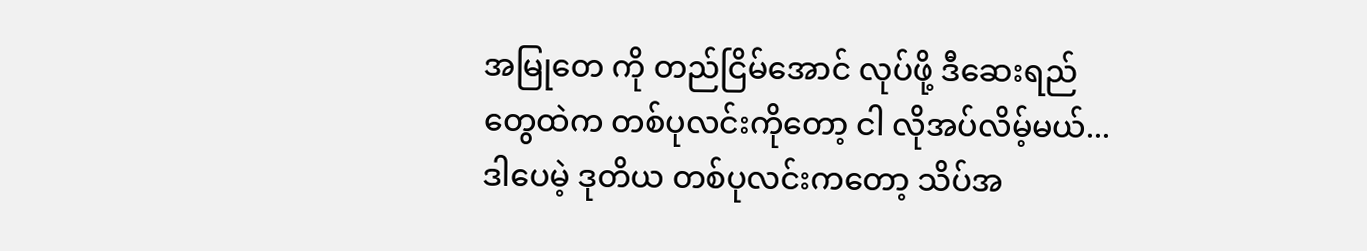အမြုတေ ကို တည်ငြိမ်အောင် လုပ်ဖို့ ဒီဆေးရည်တွေထဲက တစ်ပုလင်းကိုတော့ ငါ လိုအပ်လိမ့်မယ်... ဒါပေမဲ့ ဒုတိယ တစ်ပုလင်းကတော့ သိပ်အ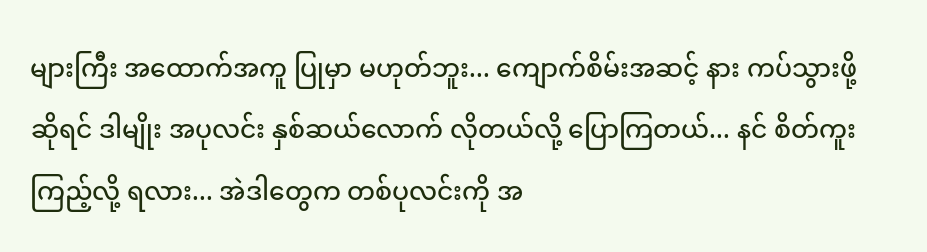များကြီး အထောက်အကူ ပြုမှာ မဟုတ်ဘူး... ကျောက်စိမ်းအဆင့် နား ကပ်သွားဖို့ဆိုရင် ဒါမျိုး အပုလင်း နှစ်ဆယ်လောက် လိုတယ်လို့ ပြောကြတယ်... နင် စိတ်ကူးကြည့်လို့ ရလား... အဲဒါတွေက တစ်ပုလင်းကို အ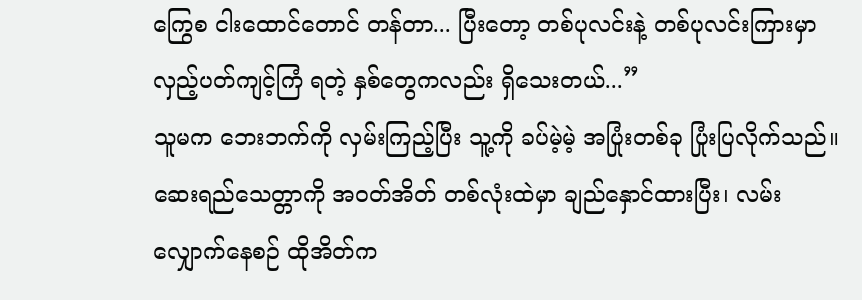ကြွေစ ငါးထောင်တောင် တန်တာ... ပြီးတော့ တစ်ပုလင်းနဲ့ တစ်ပုလင်းကြားမှာ လှည့်ပတ်ကျင့်ကြံ ရတဲ့ နှစ်တွေကလည်း ရှိသေးတယ်...”
သူမက ဘေးဘက်ကို လှမ်းကြည့်ပြီး သူ့ကို ခပ်မဲ့မဲ့ အပြုံးတစ်ခု ပြုံးပြလိုက်သည်။ ဆေးရည်သေတ္တာကို အဝတ်အိတ် တစ်လုံးထဲမှာ ချည်နှောင်ထားပြီး၊ လမ်းလျှောက်နေစဉ် ထိုအိတ်က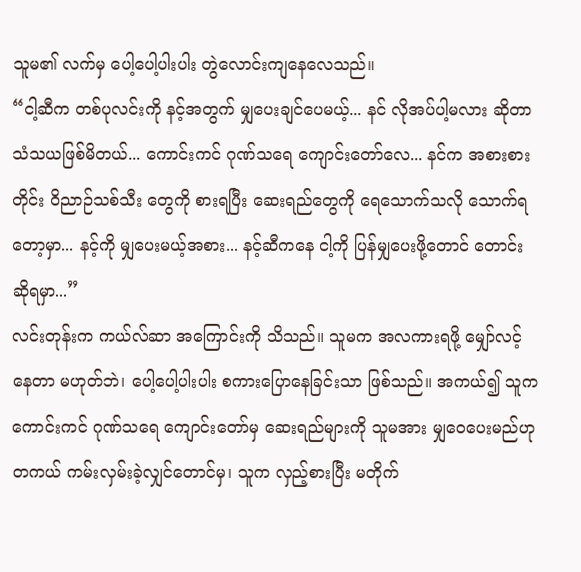သူမ၏ လက်မှ ပေါ့ပေါ့ပါးပါး တွဲလောင်းကျနေလေသည်။
“ငါ့ဆီက တစ်ပုလင်းကို နင့်အတွက် မျှပေးချင်ပေမယ့်... နင် လိုအပ်ပါ့မလား ဆိုတာ သံသယဖြစ်မိတယ်... ကောင်းကင် ဂုဏ်သရေ ကျောင်းတော်လေ... နင်က အစားစားတိုင်း ဝိညာဉ်သစ်သီး တွေကို စားရပြီး ဆေးရည်တွေကို ရေသောက်သလို သောက်ရတော့မှာ... နင့်ကို မျှပေးမယ့်အစား... နင့်ဆီကနေ ငါ့ကို ပြန်မျှပေးဖို့တောင် တောင်းဆိုရမှာ...”
လင်းတုန်းက ကယ်လ်ဆာ အကြောင်းကို သိသည်။ သူမက အလကားရဖို့ မျှော်လင့်နေတာ မဟုတ်ဘဲ၊ ပေါ့ပေါ့ပါးပါး စကားပြောနေခြင်းသာ ဖြစ်သည်။ အကယ်၍ သူက ကောင်းကင် ဂုဏ်သရေ ကျောင်းတော်မှ ဆေးရည်များကို သူမအား မျှဝေပေးမည်ဟု တကယ် ကမ်းလှမ်းခဲ့လျှင်တောင်မှ၊ သူက လှည့်စားပြီး မတိုက်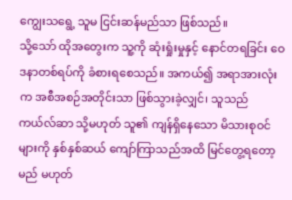ကျွေးသရွေ့ သူမ ငြင်းဆန်မည်သာ ဖြစ်သည်။
သို့သော် ထိုအတွေးက သူ့ကို ဆုံးရှုံးမှုနှင့် နောင်တရခြင်း ဝေဒနာတစ်ရပ်ကို ခံစားရစေသည်။ အကယ်၍ အရာအားလုံးက အစီအစဉ်အတိုင်းသာ ဖြစ်သွားခဲ့လျှင်၊ သူသည် ကယ်လ်ဆာ သို့မဟုတ် သူ၏ ကျန်ရှိနေသော မိသားစုဝင်များကို နှစ်နှစ်ဆယ် ကျော်ကြာသည်အထိ မြင်တွေ့ရတော့မည် မဟုတ်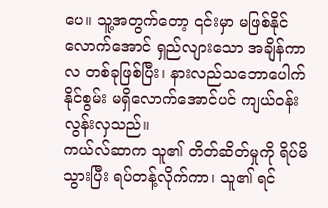ပေ။ သူ့အတွက်တော့ ၎င်းမှာ မဖြစ်နိုင်လောက်အောင် ရှည်လျားသော အချိန်ကာလ တစ်ခုဖြစ်ပြီး၊ နားလည်သဘောပေါက်နိုင်စွမ်း မရှိလောက်အောင်ပင် ကျယ်ဝန်းလွန်းလှသည်။
ကယ်လ်ဆာက သူ၏ တိတ်ဆိတ်မှုကို ရိပ်မိသွားပြီး ရပ်တန့်လိုက်ကာ၊ သူ၏ ရင်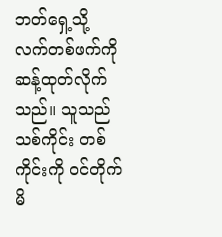ဘတ်ရှေ့သို့ လက်တစ်ဖက်ကို ဆန့်ထုတ်လိုက်သည်။ သူသည် သစ်ကိုင်း တစ်ကိုင်းကို ဝင်တိုက်မိ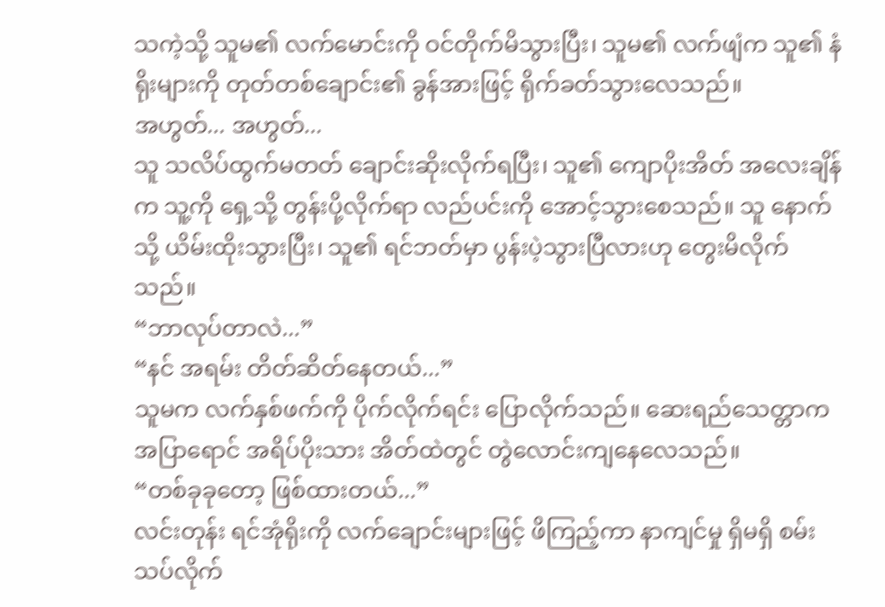သကဲ့သို့ သူမ၏ လက်မောင်းကို ဝင်တိုက်မိသွားပြီး၊ သူမ၏ လက်ဖျံက သူ၏ နံရိုးများကို တုတ်တစ်ချောင်း၏ ခွန်အားဖြင့် ရိုက်ခတ်သွားလေသည်။
အဟွတ်... အဟွတ်...
သူ သလိပ်ထွက်မတတ် ချောင်းဆိုးလိုက်ရပြီး၊ သူ၏ ကျောပိုးအိတ် အလေးချိန်က သူ့ကို ရှေ့သို့ တွန်းပို့လိုက်ရာ လည်ပင်းကို အောင့်သွားစေသည်။ သူ နောက်သို့ ယိမ်းထိုးသွားပြီး၊ သူ၏ ရင်ဘတ်မှာ ပွန်းပဲ့သွားပြီလားဟု တွေးမိလိုက်သည်။
“ဘာလုပ်တာလဲ...”
“နင် အရမ်း တိတ်ဆိတ်နေတယ်...”
သူမက လက်နှစ်ဖက်ကို ပိုက်လိုက်ရင်း ပြောလိုက်သည်။ ဆေးရည်သေတ္တာက အပြာရောင် အရိပ်ပိုးသား အိတ်ထဲတွင် တွဲလောင်းကျနေလေသည်။
“တစ်ခုခုတော့ ဖြစ်ထားတယ်...”
လင်းတုန်း ရင်အုံရိုးကို လက်ချောင်းများဖြင့် ဖိကြည့်ကာ နာကျင်မှု ရှိမရှိ စမ်းသပ်လိုက်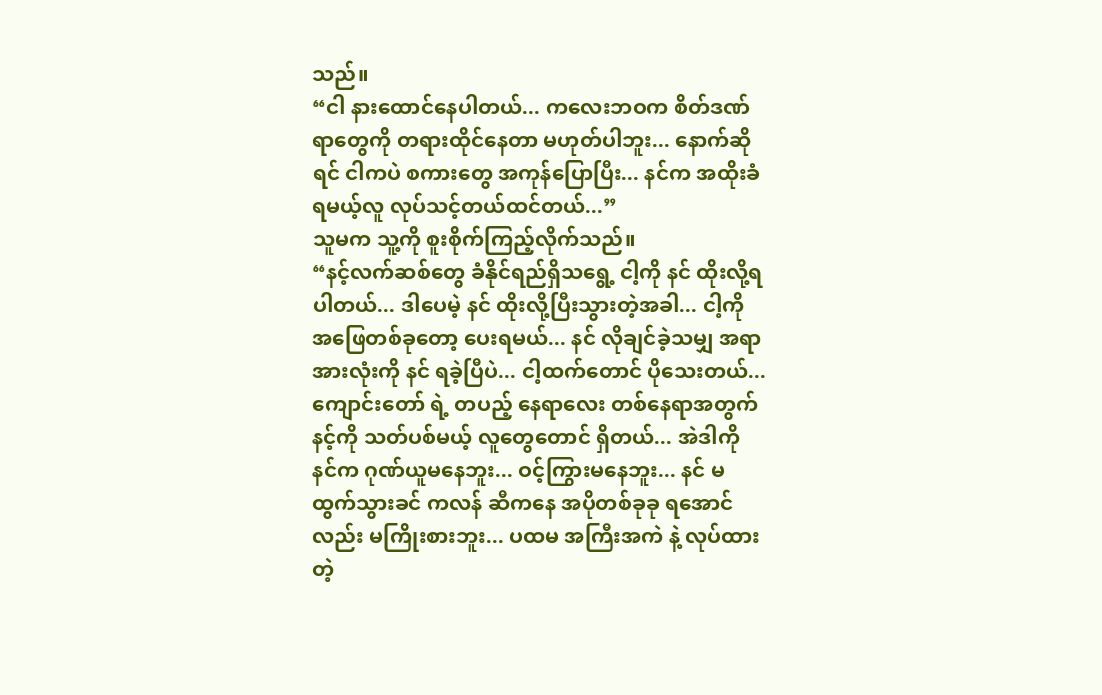သည်။
“ငါ နားထောင်နေပါတယ်... ကလေးဘဝက စိတ်ဒဏ်ရာတွေကို တရားထိုင်နေတာ မဟုတ်ပါဘူး... နောက်ဆိုရင် ငါကပဲ စကားတွေ အကုန်ပြောပြီး... နင်က အထိုးခံရမယ့်လူ လုပ်သင့်တယ်ထင်တယ်...”
သူမက သူ့ကို စူးစိုက်ကြည့်လိုက်သည်။
“နင့်လက်ဆစ်တွေ ခံနိုင်ရည်ရှိသရွေ့ ငါ့ကို နင် ထိုးလို့ရပါတယ်... ဒါပေမဲ့ နင် ထိုးလို့ပြီးသွားတဲ့အခါ... ငါ့ကို အဖြေတစ်ခုတော့ ပေးရမယ်... နင် လိုချင်ခဲ့သမျှ အရာအားလုံးကို နင် ရခဲ့ပြီပဲ... ငါ့ထက်တောင် ပိုသေးတယ်... ကျောင်းတော် ရဲ့ တပည့် နေရာလေး တစ်နေရာအတွက် နင့်ကို သတ်ပစ်မယ့် လူတွေတောင် ရှိတယ်... အဲဒါကို နင်က ဂုဏ်ယူမနေဘူး... ဝင့်ကြွားမနေဘူး... နင် မထွက်သွားခင် ကလန် ဆီကနေ အပိုတစ်ခုခု ရအောင်လည်း မကြိုးစားဘူး... ပထမ အကြီးအကဲ နဲ့ လုပ်ထားတဲ့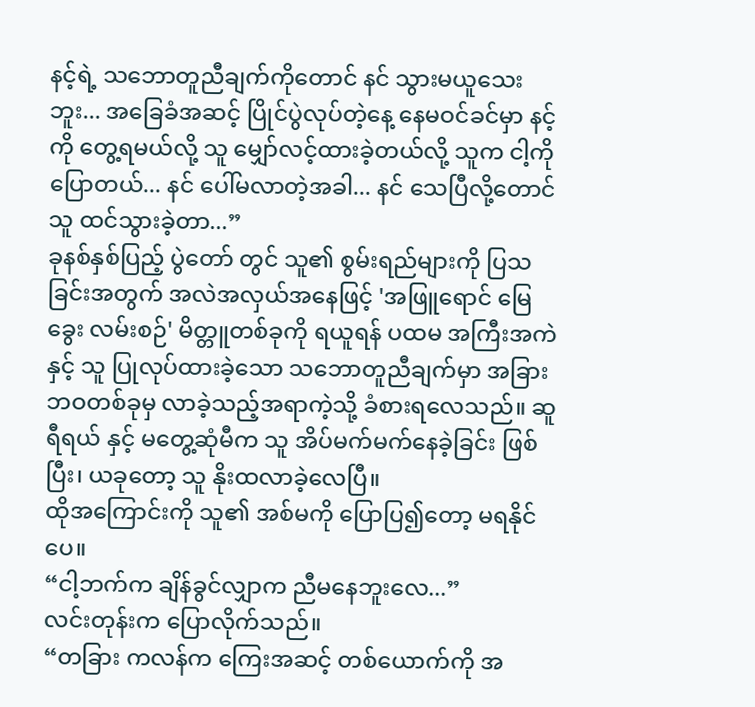နင့်ရဲ့ သဘောတူညီချက်ကိုတောင် နင် သွားမယူသေးဘူး... အခြေခံအဆင့် ပြိုင်ပွဲလုပ်တဲ့နေ့ နေမဝင်ခင်မှာ နင့်ကို တွေ့ရမယ်လို့ သူ မျှော်လင့်ထားခဲ့တယ်လို့ သူက ငါ့ကို ပြောတယ်... နင် ပေါ်မလာတဲ့အခါ... နင် သေပြီလို့တောင် သူ ထင်သွားခဲ့တာ...”
ခုနစ်နှစ်ပြည့် ပွဲတော် တွင် သူ၏ စွမ်းရည်များကို ပြသခြင်းအတွက် အလဲအလှယ်အနေဖြင့် 'အဖြူရောင် မြေခွေး လမ်းစဉ်' မိတ္တူတစ်ခုကို ရယူရန် ပထမ အကြီးအကဲ နှင့် သူ ပြုလုပ်ထားခဲ့သော သဘောတူညီချက်မှာ အခြား ဘဝတစ်ခုမှ လာခဲ့သည့်အရာကဲ့သို့ ခံစားရလေသည်။ ဆူရီရယ် နှင့် မတွေ့ဆုံမီက သူ အိပ်မက်မက်နေခဲ့ခြင်း ဖြစ်ပြီး၊ ယခုတော့ သူ နိုးထလာခဲ့လေပြီ။
ထိုအကြောင်းကို သူ၏ အစ်မကို ပြောပြ၍တော့ မရနိုင်ပေ။
“ငါ့ဘက်က ချိန်ခွင်လျှာက ညီမနေဘူးလေ...”
လင်းတုန်းက ပြောလိုက်သည်။
“တခြား ကလန်က ကြေးအဆင့် တစ်ယောက်ကို အ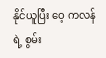နိုင်ယူပြီး ဝေ့ ကလန်ရဲ့ စွမ်း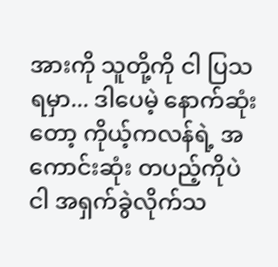အားကို သူတို့ကို ငါ ပြသရမှာ... ဒါပေမဲ့ နောက်ဆုံးတော့ ကိုယ့်ကလန်ရဲ့ အကောင်းဆုံး တပည့်ကိုပဲ ငါ အရှက်ခွဲလိုက်သ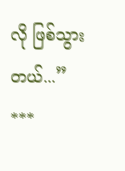လို ဖြစ်သွားတယ်...”
***